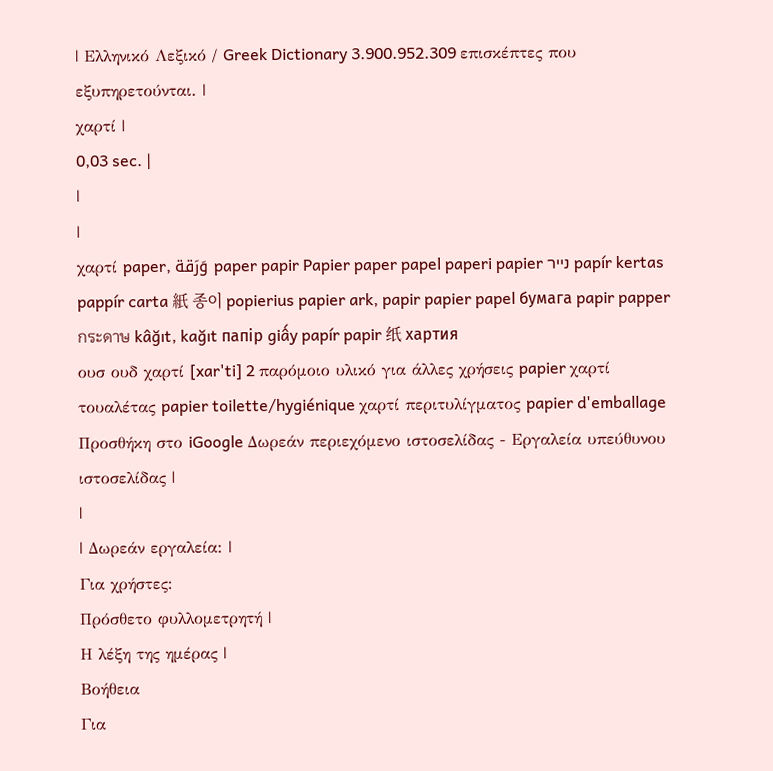| Ελληνικό Λεξικό / Greek Dictionary 3.900.952.309 επισκέπτες που εξυπηρετούνται. |
χαρτί |
0,03 sec. |
|
|
χαρτί paper, وَرَقة paper papir Papier paper papel paperi papier נייר papír kertas pappír carta 紙 종이 popierius papier ark, papir papier papel бумага papir papper กระดาษ kâğıt, kağıt папір giấy papír papir 纸 хартия
ουσ ουδ χαρτί [xar'ti] 2 παρόμοιο υλικό για άλλες χρήσεις papier χαρτί τουαλέτας papier toilette/hygiénique χαρτί περιτυλίγματος papier d'emballage Προσθήκη στο iGoogle Δωρεάν περιεχόμενο ιστοσελίδας - Εργαλεία υπεύθυνου ιστοσελίδας |
|
| Δωρεάν εργαλεία: |
Για χρήστες:
Πρόσθετο φυλλομετρητή |
Η λέξη της ημέρας |
Βοήθεια
Για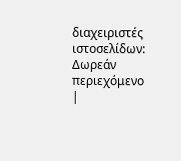διαχειριστές ιστοσελίδων: Δωρεάν περιεχόμενο |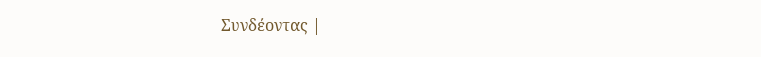Συνδέοντας |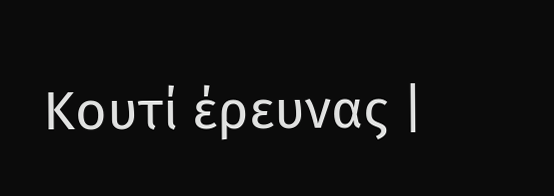Κουτί έρευνας |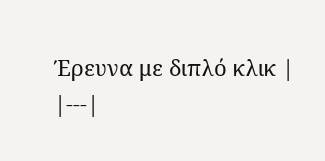Έρευνα με διπλό κλικ |
|---|